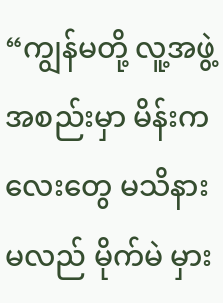“ကျွန်မတို့ လူ့အဖွဲ့အစည်းမှာ မိန်းကလေးတွေ မသိနားမလည် မိုက်မဲ မှား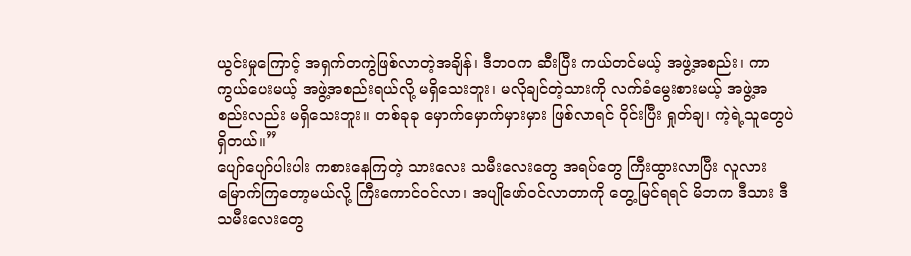ယွင်းမှုကြောင့် အရှက်တကွဲဖြစ်လာတဲ့အချိန်၊ ဒီဘဝက ဆီးပြီး ကယ်တင်မယ့် အဖွဲ့အစည်း၊ ကာကွယ်ပေးမယ့် အဖွဲ့အစည်းရယ်လို့ မရှိသေးဘူး၊ မလိုချင်တဲ့သားကို လက်ခံမွေးစားမယ့် အဖွဲ့အစည်းလည်း မရှိသေးဘူး။ တစ်ခုခု မှောက်မှောက်မှားမှား ဖြစ်လာရင် ဝိုင်းပြီး ရှုတ်ချ၊ ကဲ့ရဲ့သူတွေပဲ ရှိတယ်။”
ပျော်ပျော်ပါးပါး ကစားနေကြတဲ့ သားလေး သမီးလေးတွေ အရပ်တွေ ကြီးထွားလာပြီး လူလားမြောက်ကြတော့မယ်လို့ ကြီးကောင်ဝင်လာ၊ အပျိုဖော်ဝင်လာတာကို တွေ့မြင်ရရင် မိဘက ဒီသား ဒီသမီးလေးတွေ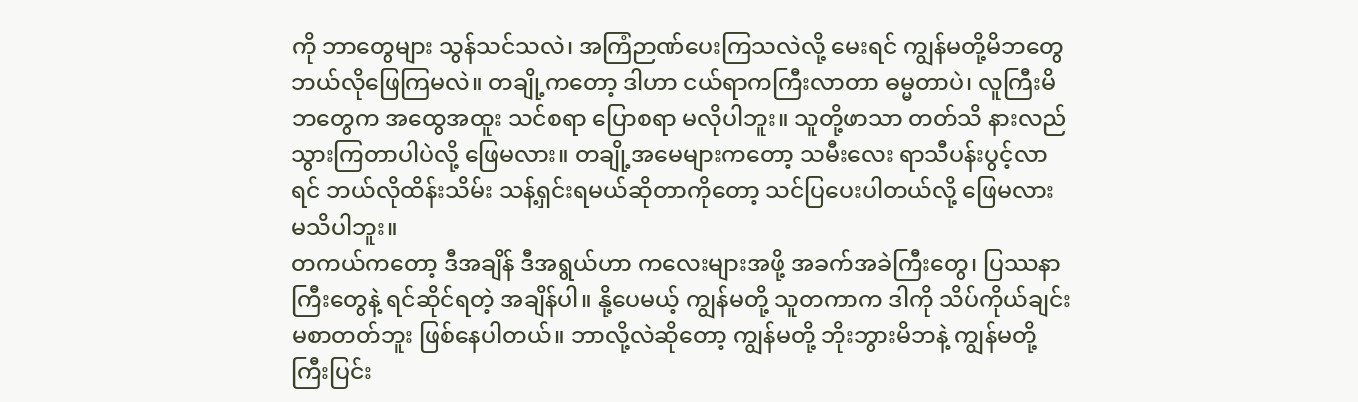ကို ဘာတွေများ သွန်သင်သလဲ၊ အကြံဉာဏ်ပေးကြသလဲလို့ မေးရင် ကျွန်မတို့မိဘတွေ ဘယ်လိုဖြေကြမလဲ။ တချို့ကတော့ ဒါဟာ ငယ်ရာကကြီးလာတာ ဓမ္မတာပဲ၊ လူကြီးမိဘတွေက အထွေအထူး သင်စရာ ပြောစရာ မလိုပါဘူး။ သူတို့ဖာသာ တတ်သိ နားလည်သွားကြတာပါပဲလို့ ဖြေမလား။ တချို့အမေများကတော့ သမီးလေး ရာသီပန်းပွင့်လာရင် ဘယ်လိုထိန်းသိမ်း သန့်ရှင်းရမယ်ဆိုတာကိုတော့ သင်ပြပေးပါတယ်လို့ ဖြေမလား မသိပါဘူး။
တကယ်ကတော့ ဒီအချိန် ဒီအရွယ်ဟာ ကလေးများအဖို့ အခက်အခဲကြီးတွေ၊ ပြဿနာကြီးတွေနဲ့ ရင်ဆိုင်ရတဲ့ အချိန်ပါ။ နို့ပေမယ့် ကျွန်မတို့ သူတကာက ဒါကို သိပ်ကိုယ်ချင်းမစာတတ်ဘူး ဖြစ်နေပါတယ်။ ဘာလို့လဲဆိုတော့ ကျွန်မတို့ ဘိုးဘွားမိဘနဲ့ ကျွန်မတို့ ကြီးပြင်း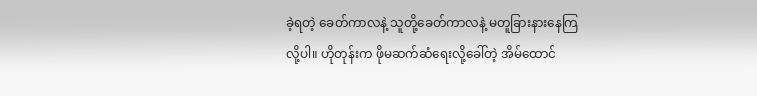ခဲ့ရတဲ့ ခေတ်ကာလနဲ့ သူတို့ခေတ်ကာလနဲ့ မတူခြားနားနေကြလို့ပါ။ ဟိုတုန်းက ဖိုမဆက်ဆံရေးလို့ခေါ်တဲ့ အိမ်ထောင်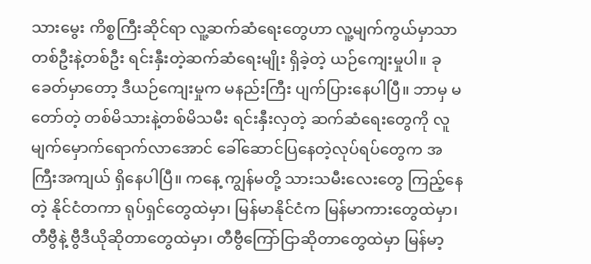သားမွေး ကိစ္စကြီးဆိုင်ရာ လူ့ဆက်ဆံရေးတွေဟာ လူ့မျက်ကွယ်မှာသာ တစ်ဦးနဲ့တစ်ဦး ရင်းနှီးတဲ့ဆက်ဆံရေးမျိုး ရှိခဲ့တဲ့ ယဉ်ကျေးမှုပါ။ ခုခေတ်မှာတော့ ဒီယဉ်ကျေးမှုက မနည်းကြီး ပျက်ပြားနေပါပြီ။ ဘာမှ မတော်တဲ့ တစ်မိသားနဲ့တစ်မိသမီး ရင်းနှီးလှတဲ့ ဆက်ဆံရေးတွေကို လူမျက်မှောက်ရောက်လာအောင် ခေါ်ဆောင်ပြနေတဲ့လုပ်ရပ်တွေက အကြီးအကျယ် ရှိနေပါပြီ။ ကနေ့ ကျွန်မတို့ သားသမီးလေးတွေ ကြည့်နေတဲ့ နိုင်ငံတကာ ရုပ်ရှင်တွေထဲမှာ၊ မြန်မာနိုင်ငံက မြန်မာကားတွေထဲမှာ၊ တီဗွီနဲ့ ဗွီဒီယိုဆိုတာတွေထဲမှာ၊ တီဗွီကြော်ငြာဆိုတာတွေထဲမှာ မြန်မာ့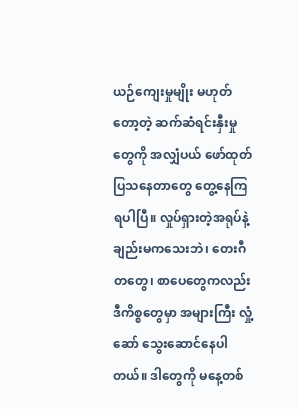ယဉ်ကျေးမှုမျိုး မဟုတ်တော့တဲ့ ဆက်ဆံရင်းနှီးမှုတွေကို အလျှံပယ် ဖော်ထုတ် ပြသနေတာတွေ တွေ့နေကြရပါပြီ။ လှုပ်ရှားတဲ့အရုပ်နဲ့ချည်းမကသေးဘဲ၊ တေးဂီတတွေ၊ စာပေတွေကလည်း ဒီကိစ္စတွေမှာ အများကြီး လှုံ့ဆော် သွေးဆောင်နေပါတယ်။ ဒါတွေကို မနေ့တစ်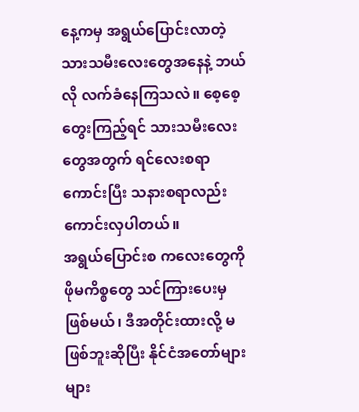နေ့ကမှ အရွယ်ပြောင်းလာတဲ့ သားသမီးလေးတွေအနေနဲ့ ဘယ်လို လက်ခံနေကြသလဲ။ စေ့စေ့တွေးကြည့်ရင် သားသမီးလေးတွေအတွက် ရင်လေးစရာ ကောင်းပြီး သနားစရာလည်း ကောင်းလှပါတယ်။
အရွယ်ပြောင်းစ ကလေးတွေကို ဖိုမကိစ္စတွေ သင်ကြားပေးမှဖြစ်မယ်၊ ဒီအတိုင်းထားလို့ မဖြစ်ဘူးဆိုပြီး နိုင်ငံအတော်များများ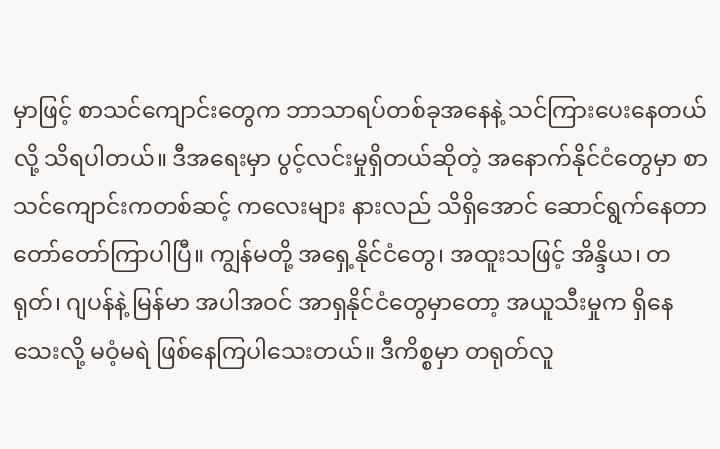မှာဖြင့် စာသင်ကျောင်းတွေက ဘာသာရပ်တစ်ခုအနေနဲ့ သင်ကြားပေးနေတယ်လို့ သိရပါတယ်။ ဒီအရေးမှာ ပွင့်လင်းမှုရှိတယ်ဆိုတဲ့ အနောက်နိုင်ငံတွေမှာ စာသင်ကျောင်းကတစ်ဆင့် ကလေးများ နားလည် သိရှိအောင် ဆောင်ရွက်နေတာ တော်တော်ကြာပါပြီ။ ကျွန်မတို့ အရှေ့နိုင်ငံတွေ၊ အထူးသဖြင့် အိန္ဒိယ၊ တရုတ်၊ ဂျပန်နဲ့ မြန်မာ အပါအဝင် အာရှနိုင်ငံတွေမှာတော့ အယူသီးမှုက ရှိနေသေးလို့ မဝံ့မရဲ ဖြစ်နေကြပါသေးတယ်။ ဒီကိစ္စမှာ တရုတ်လူ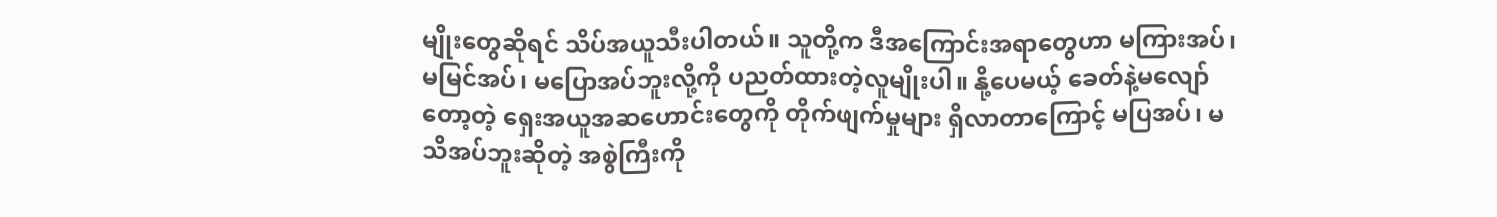မျိုးတွေဆိုရင် သိပ်အယူသီးပါတယ်။ သူတို့က ဒီအကြောင်းအရာတွေဟာ မကြားအပ်၊ မမြင်အပ်၊ မပြောအပ်ဘူးလို့ကို ပညတ်ထားတဲ့လူမျိုးပါ။ နို့ပေမယ့် ခေတ်နဲ့မလျော်တော့တဲ့ ရှေးအယူအဆဟောင်းတွေကို တိုက်ဖျက်မှုများ ရှိလာတာကြောင့် မပြအပ်၊ မသိအပ်ဘူးဆိုတဲ့ အစွဲကြီးကို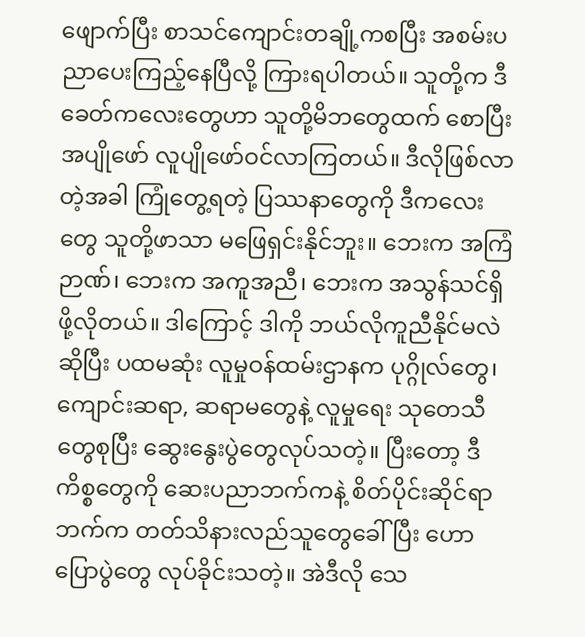ဖျောက်ပြီး စာသင်ကျောင်းတချို့ကစပြီး အစမ်းပညာပေးကြည့်နေပြီလို့ ကြားရပါတယ်။ သူတို့က ဒီခေတ်ကလေးတွေဟာ သူတို့မိဘတွေထက် စောပြီး အပျိုဖော် လူပျိုဖော်ဝင်လာကြတယ်။ ဒီလိုဖြစ်လာတဲ့အခါ ကြုံတွေ့ရတဲ့ ပြဿနာတွေကို ဒီကလေးတွေ သူတို့ဖာသာ မဖြေရှင်းနိုင်ဘူး။ ဘေးက အကြံဉာဏ်၊ ဘေးက အကူအညီ၊ ဘေးက အသွန်သင်ရှိဖို့လိုတယ်။ ဒါကြောင့် ဒါကို ဘယ်လိုကူညီနိုင်မလဲဆိုပြီး ပထမဆုံး လူမှုဝန်ထမ်းဌာနက ပုဂ္ဂိုလ်တွေ၊ ကျောင်းဆရာ, ဆရာမတွေနဲ့ လူမှုရေး သုတေသီတွေစုပြီး ဆွေးနွေးပွဲတွေလုပ်သတဲ့။ ပြီးတော့ ဒီကိစ္စတွေကို ဆေးပညာဘက်ကနဲ့ စိတ်ပိုင်းဆိုင်ရာဘက်က တတ်သိနားလည်သူတွေခေါ်ပြီး ဟောပြောပွဲတွေ လုပ်ခိုင်းသတဲ့။ အဲဒီလို သေ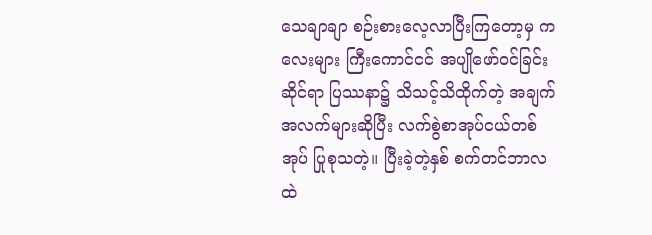သေချာချာ စဉ်းစားလေ့လာပြီးကြတော့မှ ကလေးများ ကြီးကောင်ငင် အပျိုဖော်ဝင်ခြင်းဆိုင်ရာ ပြဿနာ၌ သိသင့်သိထိုက်တဲ့ အချက်အလက်များဆိုပြီး လက်စွဲစာအုပ်ငယ်တစ်အုပ် ပြုစုသတဲ့။ ပြီးခဲ့တဲ့နှစ် စက်တင်ဘာလထဲ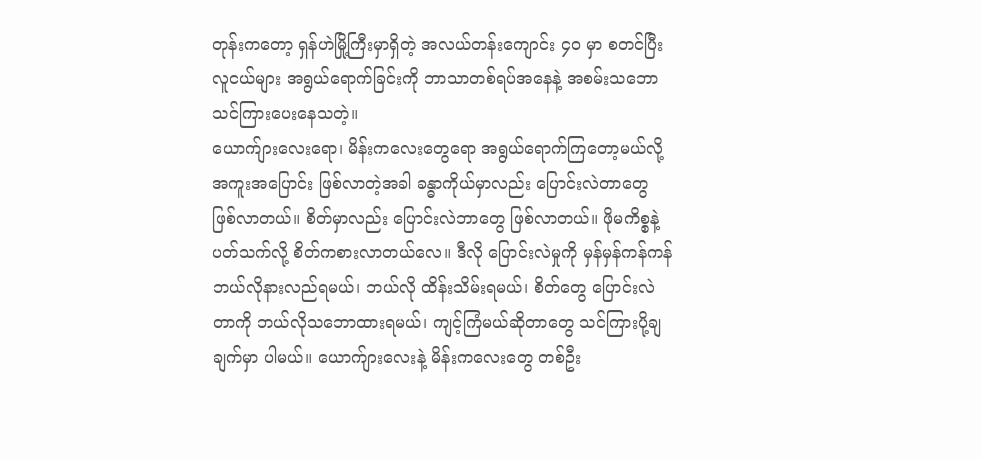တုန်းကတော့ ရှန်ဟဲမြို့ကြီးမှာရှိတဲ့ အလယ်တန်းကျောင်း ၄၀ မှာ စတင်ပြီး လူငယ်များ အရွယ်ရောက်ခြင်းကို ဘာသာတစ်ရပ်အနေနဲ့ အစမ်းသဘော သင်ကြားပေးနေသတဲ့။
ယောက်ျားလေးရော၊ မိန်းကလေးတွေရော အရွယ်ရောက်ကြတော့မယ်လို့ အကူးအပြောင်း ဖြစ်လာတဲ့အခါ ခန္ဓာကိုယ်မှာလည်း ပြောင်းလဲတာတွေ ဖြစ်လာတယ်။ စိတ်မှာလည်း ပြောင်းလဲဘာတွေ ဖြစ်လာတယ်။ ဖိုမကိစ္စနဲ့ ပတ်သက်လို့ စိတ်ကစားလာတယ်လေ။ ဒီလို ပြောင်းလဲမှုကို မှန်မှန်ကန်ကန် ဘယ်လိုနားလည်ရမယ်၊ ဘယ်လို ထိန်းသိမ်းရမယ်၊ စိတ်တွေ ပြောင်းလဲတာကို ဘယ်လိုသဘောထားရမယ်၊ ကျင့်ကြံမယ်ဆိုတာတွေ သင်ကြားပို့ချချက်မှာ ပါမယ်။ ယောက်ျားလေးနဲ့ မိန်းကလေးတွေ တစ်ဦး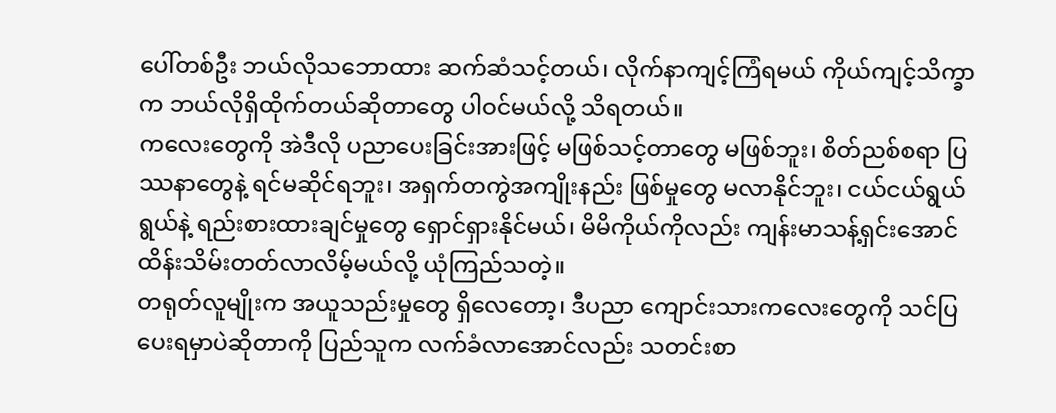ပေါ်တစ်ဦး ဘယ်လိုသဘောထား ဆက်ဆံသင့်တယ်၊ လိုက်နာကျင့်ကြံရမယ် ကိုယ်ကျင့်သိက္ခာက ဘယ်လိုရှိထိုက်တယ်ဆိုတာတွေ ပါဝင်မယ်လို့ သိရတယ်။
ကလေးတွေကို အဲဒီလို ပညာပေးခြင်းအားဖြင့် မဖြစ်သင့်တာတွေ မဖြစ်ဘူး၊ စိတ်ညစ်စရာ ပြဿနာတွေနဲ့ ရင်မဆိုင်ရဘူး၊ အရှက်တကွဲအကျိုးနည်း ဖြစ်မှုတွေ မလာနိုင်ဘူး၊ ငယ်ငယ်ရွယ်ရွယ်နဲ့ ရည်းစားထားချင်မှုတွေ ရှောင်ရှားနိုင်မယ်၊ မိမိကိုယ်ကိုလည်း ကျန်းမာသန့်ရှင်းအောင် ထိန်းသိမ်းတတ်လာလိမ့်မယ်လို့ ယုံကြည်သတဲ့။
တရုတ်လူမျိုးက အယူသည်းမှုတွေ ရှိလေတော့၊ ဒီပညာ ကျောင်းသားကလေးတွေကို သင်ပြပေးရမှာပဲဆိုတာကို ပြည်သူက လက်ခံလာအောင်လည်း သတင်းစာ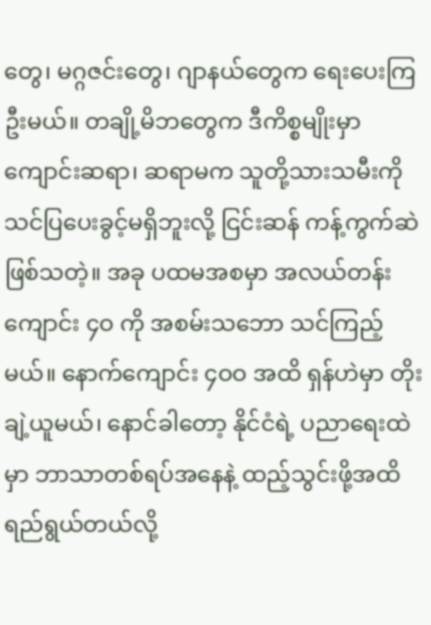တွေ၊ မဂ္ဂဇင်းတွေ၊ ဂျာနယ်တွေက ရေးပေးကြဦးမယ်။ တချို့မိဘတွေက ဒီကိစ္စမျိုးမှာ ကျောင်းဆရာ၊ ဆရာမက သူတို့သားသမီးကို သင်ပြပေးခွင့်မရှိဘူးလို့ ငြင်းဆန် ကန့်ကွက်ဆဲ ဖြစ်သတဲ့။ အခု ပထမအစမှာ အလယ်တန်းကျောင်း ၄ဝ ကို အစမ်းသဘော သင်ကြည့်မယ်။ နောက်ကျောင်း ၄ဝဝ အထိ ရှန်ဟဲမှာ တိုးချဲ့ယူမယ်၊ နောင်ခါတော့ နိုင်ငံရဲ့ ပညာရေးထဲမှာ ဘာသာတစ်ရပ်အနေနဲ့ ထည့်သွင်းဖို့အထိ ရည်ရွယ်တယ်လို့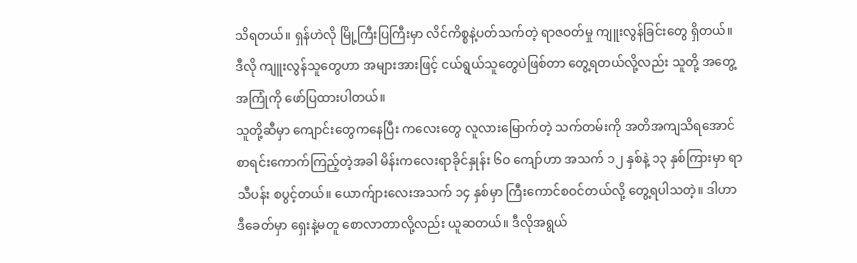သိရတယ်။ ရှန်ဟဲလို မြို့ကြီးပြကြီးမှာ လိင်ကိစ္စနဲ့ပတ်သက်တဲ့ ရာဇဝတ်မှု ကျူးလွန်ခြင်းတွေ ရှိတယ်။ ဒီလို ကျူးလွန်သူတွေဟာ အများအားဖြင့် ငယ်ရွယ်သူတွေပဲဖြစ်တာ တွေ့ရတယ်လို့လည်း သူတို့ အတွေ့အကြုံကို ဖော်ပြထားပါတယ်။
သူတို့ဆီမှာ ကျောင်းတွေကနေပြီး ကလေးတွေ လူလားမြောက်တဲ့ သက်တမ်းကို အတိအကျသိရအောင် စာရင်းကောက်ကြည့်တဲ့အခါ မိန်းကလေးရာခိုင်နှုန်း ၆ဝ ကျော်ဟာ အသက် ၁၂ နှစ်နဲ့ ၁၃ နှစ်ကြားမှာ ရာသီပန်း စပွင့်တယ်။ ယောက်ျားလေးအသက် ၁၄ နှစ်မှာ ကြီးကောင်စဝင်တယ်လို့ တွေ့ရပါသတဲ့။ ဒါဟာ ဒီခေတ်မှာ ရှေးနဲ့မတူ စောလာတာလို့လည်း ယူဆတယ်။ ဒီလိုအရွယ်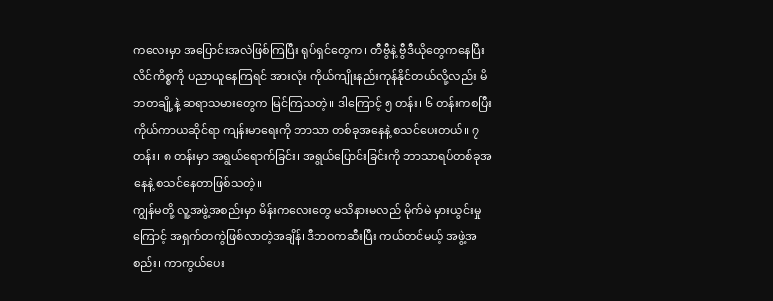ကလေးမှာ အပြောင်းအလဲဖြစ်ကြပြီး ရုပ်ရှင်တွေက၊ တီဗွီနဲ့ ဗွီဒီယိုတွေကနေပြီး လိင်ကိစ္စကို ပညာယူနေကြရင် အားလုံး ကိုယ်ကျိုးနည်းကုန်နိုင်တယ်လို့လည်း မိဘတချို့နဲ့ ဆရာသမားတွေက မြင်ကြသတဲ့။ ဒါကြောင့် ၅ တန်း၊ ၆ တန်းကစပြီး ကိုယ်ကာယဆိုင်ရာ ကျန်းမာရေးကို ဘာသာ တစ်ခုအနေနဲ့ စသင်ပေးတယ်။ ၇ တန်း၊ ၈ တန်းမှာ အရွယ်ရောက်ခြင်း၊ အရွယ်ပြောင်းခြင်းကို ဘာသာရပ်တစ်ခုအနေနဲ့ စသင်နေတာဖြစ်သတဲ့။
ကျွန်မတို့ လူ့အဖွဲ့အစည်းမှာ မိန်းကလေးတွေ မသိနားမလည် မိုက်မဲ မှားယွင်းမှုကြောင့် အရှက်တကွဲဖြစ်လာတဲ့အချိန်၊ ဒီဘဝကဆီးပြီး ကယ်တင်မယ့် အဖွဲ့အစည်း၊ ကာကွယ်ပေး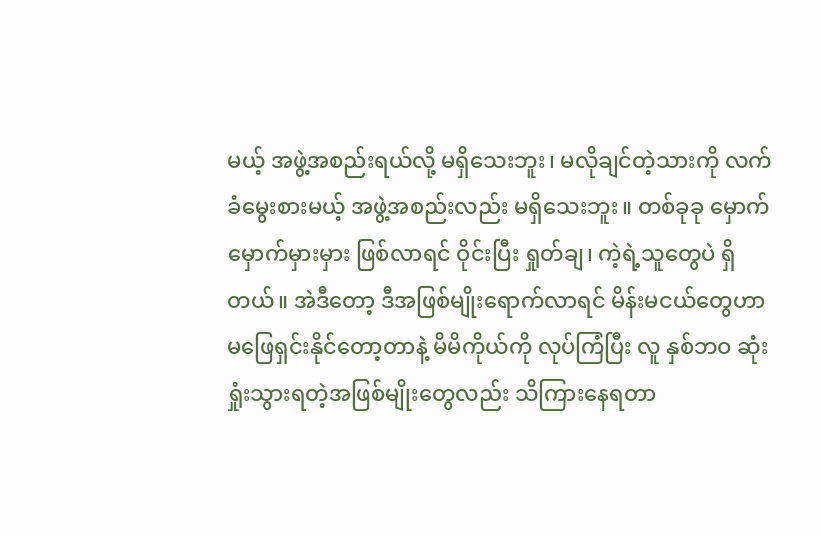မယ့် အဖွဲ့အစည်းရယ်လို့ မရှိသေးဘူး၊ မလိုချင်တဲ့သားကို လက်ခံမွေးစားမယ့် အဖွဲ့အစည်းလည်း မရှိသေးဘူး။ တစ်ခုခု မှောက်မှောက်မှားမှား ဖြစ်လာရင် ဝိုင်းပြီး ရှုတ်ချ၊ ကဲ့ရဲ့သူတွေပဲ ရှိတယ်။ အဲဒီတော့ ဒီအဖြစ်မျိုးရောက်လာရင် မိန်းမငယ်တွေဟာ မဖြေရှင်းနိုင်တော့တာနဲ့ မိမိကိုယ်ကို လုပ်ကြံပြီး လူ နှစ်ဘဝ ဆုံးရှုံးသွားရတဲ့အဖြစ်မျိုးတွေလည်း သိကြားနေရတာ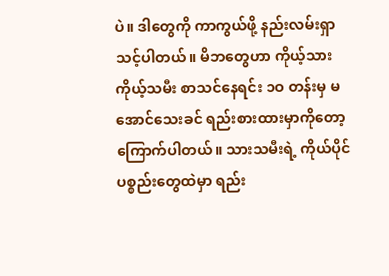ပဲ။ ဒါတွေကို ကာကွယ်ဖို့ နည်းလမ်းရှာသင့်ပါတယ်။ မိဘတွေဟာ ကိုယ့်သား ကိုယ့်သမီး စာသင်နေရင်း ၁ဝ တန်းမှ မအောင်သေးခင် ရည်းစားထားမှာကိုတော့ ကြောက်ပါတယ်။ သားသမီးရဲ့ ကိုယ်ပိုင်ပစ္စည်းတွေထဲမှာ ရည်း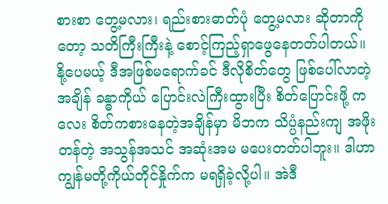စားစာ တွေ့မလား၊ ရည်းစားဓာတ်ပုံ တွေ့မလား ဆိုတာကိုတော့ သတိကြီးကြီးနဲ့ စောင့်ကြည့်ရှာဖွေနေတတ်ပါတယ်။ နို့ပေမယ့် ဒီအဖြစ်မရောက်ခင် ဒီလိုစိတ်တွေ ဖြစ်ပေါ်လာတဲ့အချိန် ခန္ဓာကိုယ် ပြောင်းလဲကြီးထွားပြီး စိတ်ပြောင်းဖို့ ကလေး စိတ်ကစားနေတဲ့အချိန်မှာ မိဘက သိပ္ပံနည်းကျ အဖိုးတန်တဲ့ အသွန်အသင် အဆုံးအမ မပေးတတ်ပါဘူး။ ဒါဟာ ကျွန်မတို့ကိုယ်တိုင်နှိုက်က မရရှိခဲ့လို့ပါ။ အဲဒီ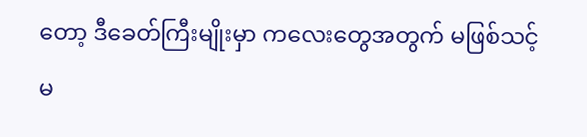တော့ ဒီခေတ်ကြီးမျိုးမှာ ကလေးတွေအတွက် မဖြစ်သင့် မ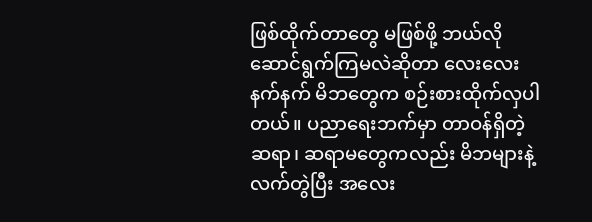ဖြစ်ထိုက်တာတွေ မဖြစ်ဖို့ ဘယ်လိုဆောင်ရွက်ကြမလဲဆိုတာ လေးလေးနက်နက် မိဘတွေက စဉ်းစားထိုက်လှပါတယ်။ ပညာရေးဘက်မှာ တာဝန်ရှိတဲ့ ဆရာ၊ ဆရာမတွေကလည်း မိဘများနဲ့ လက်တွဲပြီး အလေး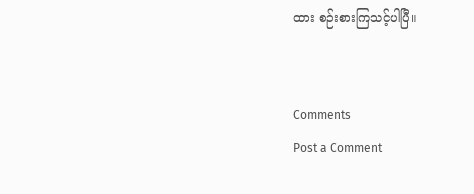ထား စဉ်းစားကြသင့်ပါပြီ။


Comments
Post a Comment